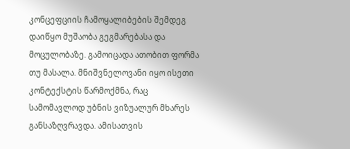კონცეფციის ჩამოყალიბების შემდეგ დაიწყო მუშაობა გეგმარებასა და მოცულობაზე. გამოიცადა ათობით ფორმა თუ მასალა. მნიშვნელოვანი იყო ისეთი კონტექსტის წარმოქმნა, რაც სამომავლოდ უბნის ვიზუალურ მხარეს განსაზღვრავდა. ამისათვის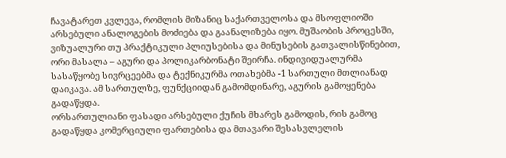ჩავატარეთ კვლევა, რომლის მიზანიც საქართველოსა და მსოფლიოში არსებული ანალოგების მოძიება და გაანალიზება იყო. მუშაობის პროცესში, ვიზუალური თუ პრაქტიკული პლიუსებისა და მინუსების გათვალისწინებით, ორი მასალა – აგური და პოლიკარბონატი შეირჩა. ინდივიდუალურმა სასაწყობე სივრცეებმა და ტექნიკურმა ოთახებმა -1 სართული მთლიანად დაიკავა. ამ სართულზე, ფუნქციიდან გამომდინარე, აგურის გამოყენება გადაწყდა.
ორსართულიანი ფასადი არსებული ქუჩის მხარეს გამოდის, რის გამოც გადაწყდა კომერციული ფართებისა და მთავარი შესასვლელის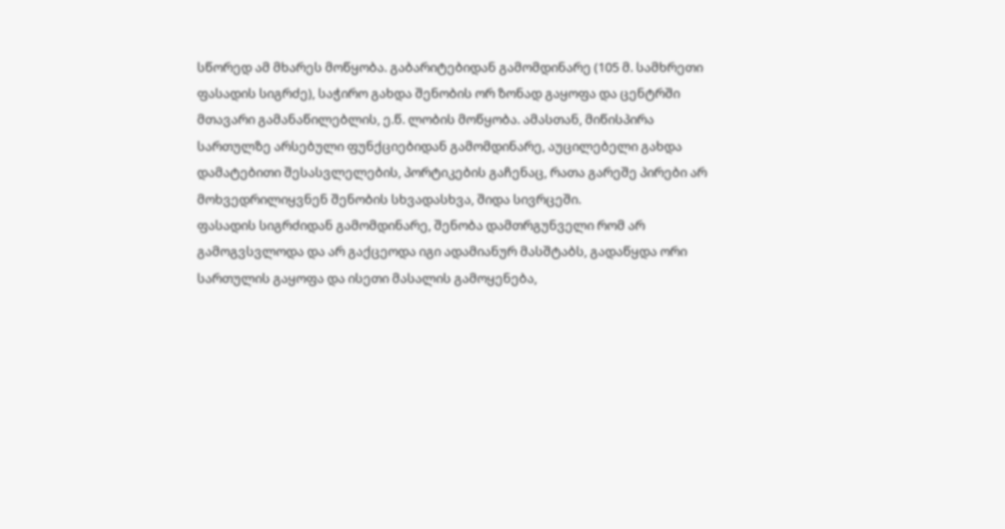სწორედ ამ მხარეს მოწყობა. გაბარიტებიდან გამომდინარე (105 მ. სამხრეთი ფასადის სიგრძე), საჭირო გახდა შენობის ორ ზონად გაყოფა და ცენტრში მთავარი გამანაწილებლის, ე.წ. ლობის მოწყობა. ამასთან, მიწისპირა სართულზე არსებული ფუნქციებიდან გამომდინარე, აუცილებელი გახდა დამატებითი შესასვლელების, პორტიკების გაჩენაც, რათა გარეშე პირები არ მოხვედრილიყვნენ შენობის სხვადასხვა, შიდა სივრცეში.
ფასადის სიგრძიდან გამომდინარე, შენობა დამთრგუნველი რომ არ გამოგვსვლოდა და არ გაქცეოდა იგი ადამიანურ მასშტაბს, გადაწყდა ორი სართულის გაყოფა და ისეთი მასალის გამოყენება,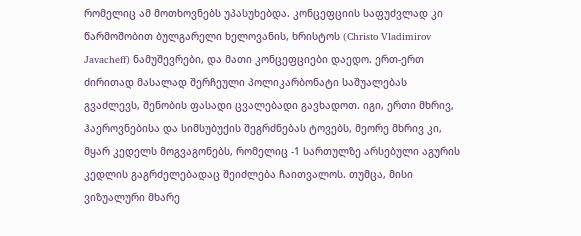რომელიც ამ მოთხოვნებს უპასუხებდა. კონცეფციის საფუძვლად კი წარმოშობით ბულგარელი ხელოვანის, ხრისტოს (Christo Vladimirov Javacheff) ნამუშევრები, და მათი კონცეფციები დაედო. ერთ-ერთ ძირითად მასალად შერჩეული პოლიკარბონატი საშუალებას გვაძლევს, შენობის ფასადი ცვალებადი გავხადოთ. იგი, ერთი მხრივ, ჰაეროვნებისა და სიმსუბუქის შეგრძნებას ტოვებს, მეორე მხრივ კი, მყარ კედელს მოგვაგონებს, რომელიც -1 სართულზე არსებული აგურის კედლის გაგრძელებადაც შეიძლება ჩაითვალოს. თუმცა, მისი ვიზუალური მხარე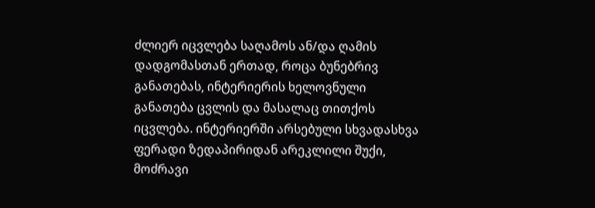ძლიერ იცვლება საღამოს ან/და ღამის დადგომასთან ერთად, როცა ბუნებრივ განათებას, ინტერიერის ხელოვნული განათება ცვლის და მასალაც თითქოს იცვლება. ინტერიერში არსებული სხვადასხვა ფერადი ზედაპირიდან არეკლილი შუქი, მოძრავი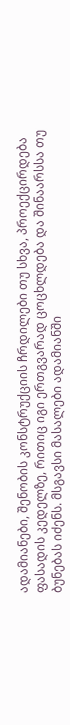ადამიანები, შენობის კონსტრუქციის ჩრდილები თუ სხვა, პროექცირდება ფასადის კედელზე, რითიც იგი ერთგვარად ცოცხლდება და შინაარსსა თუ ბუნებას იძენს. მსგავსი მასალები ადამიანში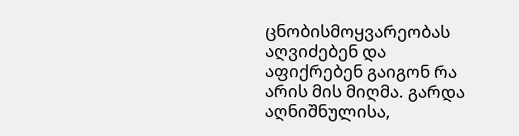ცნობისმოყვარეობას აღვიძებენ და აფიქრებენ გაიგონ რა არის მის მიღმა. გარდა აღნიშნულისა,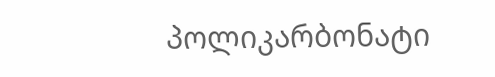პოლიკარბონატი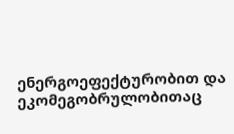ენერგოეფექტურობით და ეკომეგობრულობითაც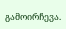გამოირჩევა.